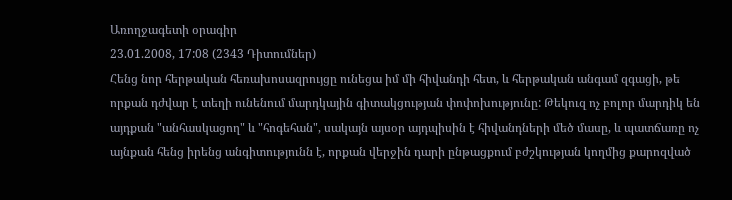Առողջագետի օրագիր
23.01.2008, 17:08 (2343 Դիտումներ)
Հենց նոր հերթական հեռախոսազրույցը ունեցա իմ մի հիվանդի հետ, և հերթական անգամ զգացի, թե որքան դժվար է տեղի ունենում մարդկային գիտակցության փոփոխությունը: Թեկուզ ոչ բոլոր մարդիկ են այդքան "անհասկացող" և "հոգեհան", սակայն այսօր այդպիսին է հիվանդների մեծ մասը, և պատճառը ոչ այնքան հենց իրենց անգիտությունն է, որքան վերջին դարի ընթացքում բժշկության կողմից քարոզված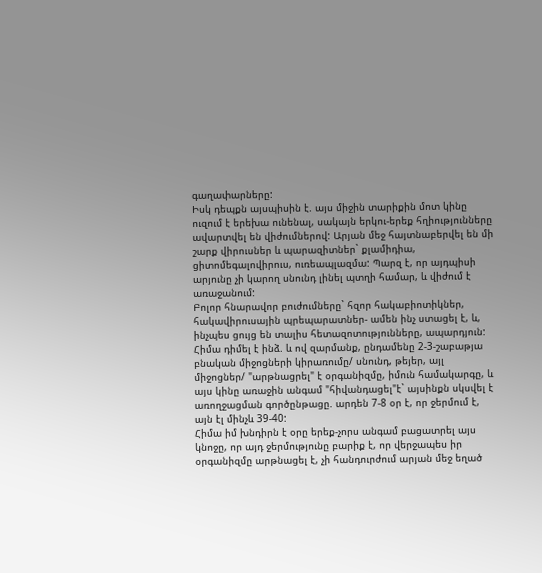գաղափարները:
Իսկ դեպքն այսպիսին է. այս միջին տարիքին մոտ կինը ուզում է երեխա ունենալ, սակայն երկու-երեք հղիությունները ավարտվել են վիժումներով: Արյան մեջ հայտնաբերվել են մի շարք վիրուսներ և պարազիտներ` քլամիդիա, ցիտոմեգալովիրուս, ուռեապլազմա: Պարզ է, որ այդպիսի արյունը չի կարող սնունդ լինել պտղի համար, և վիժում է առաջանում:
Բոլոր հնարավոր բուժումները` հզոր հակաբիոտիկներ, հակավիրուսային պրեպարատներ- ամեն ինչ ստացել է, և, ինչպես ցույց են տալիս հետազոտությունները, ապարդյուն:
Հիմա դիմել է ինձ. և ով զարմանք, ընդամենը 2-3-շաբաթյա բնական միջոցների կիրառումը/ սնունդ, թեյեր, այլ միջոցներ/ "արթնացրել" է օրգանիզմը, իմուն համակարգը, և այս կինը առաջին անգամ "հիվանդացել"է` այսինքն սկսվել է առողջացման գործընթացը. արդեն 7-8 օր է, որ ջերմում է, այն էլ մինչև 39-40:
Հիմա իմ խնդիրն է օրը երեք-չորս անգամ բացատրել այս կնոջը, որ այդ ջերմությունը բարիք է, որ վերջապես իր օրգանիզմը արթնացել է, չի հանդուրժում արյան մեջ եղած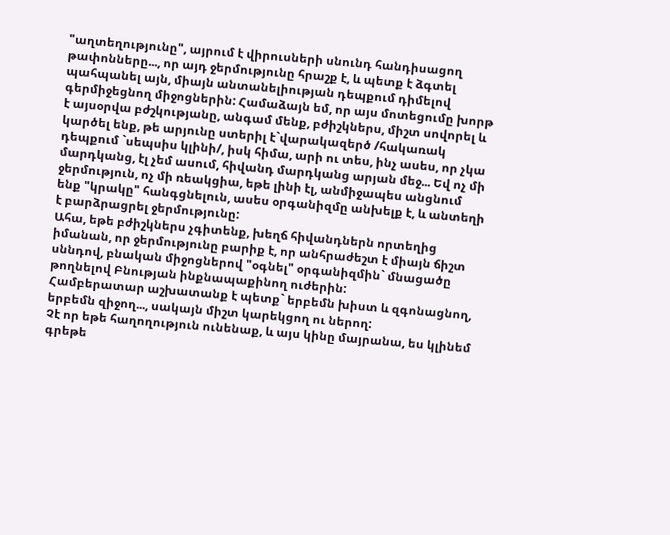"աղտեղությունը", այրում է վիրուսների սնունդ հանդիսացող թափոնները..., որ այդ ջերմությունը հրաշք է, և պետք է ձգտել պահպանել այն, միայն անտանելիության դեպքում դիմելով գերմիջեցնող միջոցներին: Համաձայն եմ, որ այս մոտեցումը խորթ է այսօրվա բժշկությանը, անգամ մենք, բժիշկներս, միշտ սովորել և կարծել ենք, թե արյունը ստերիլ է`վարակազերծ /հակառակ դեպքում `սեպսիս կլինի/, իսկ հիմա, արի ու տես, ինչ ասես, որ չկա մարդկանց, էլ չեմ ասում, հիվանդ մարդկանց արյան մեջ... Եվ ոչ մի ջերմություն, ոչ մի ռեակցիա, եթե լինի էլ, անմիջապես անցնում ենք "կրակը" հանգցնելուն, ասես օրգանիզմը անխելք է, և անտեղի է բարձրացրել ջերմությունը:
Ահա, եթե բժիշկներս չգիտենք, խեղճ հիվանդներն որտեղից իմանան, որ ջերմությունը բարիք է, որ անհրաժեշտ է միայն ճիշտ սննդով, բնական միջոցներով "օգնել" օրգանիզմին` մնացածը թողնելով Բնության ինքնապաքինող ուժերին:
Համբերատար աշխատանք է պետք` երբեմն խիստ և զգոնացնող, երբեմն զիջող..., սակայն միշտ կարեկցող ու ներող:
Չէ որ եթե հաղողություն ունենաք, և այս կինը մայրանա, ես կլինեմ գրեթե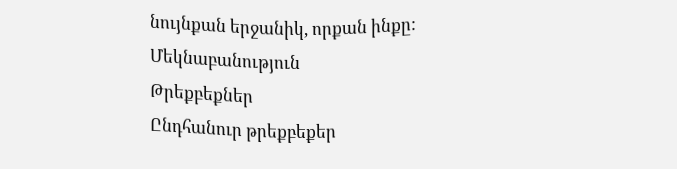նույնքան երջանիկ, որքան ինքը:
Մեկնաբանություն
Թրեքբեքներ
Ընդհանուր թրեքբեքեր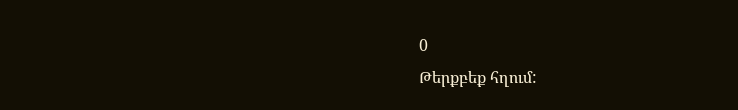0
Թերքբեք հղում: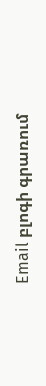Email բլոգի գրառում